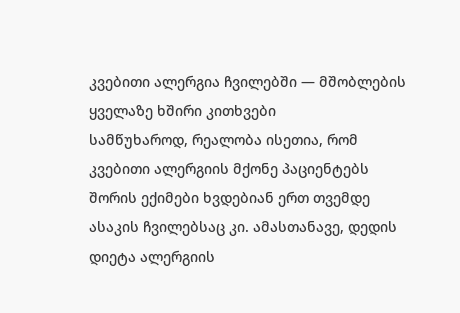კვებითი ალერგია ჩვილებში — მშობლების ყველაზე ხშირი კითხვები
სამწუხაროდ, რეალობა ისეთია, რომ კვებითი ალერგიის მქონე პაციენტებს შორის ექიმები ხვდებიან ერთ თვემდე ასაკის ჩვილებსაც კი. ამასთანავე, დედის დიეტა ალერგიის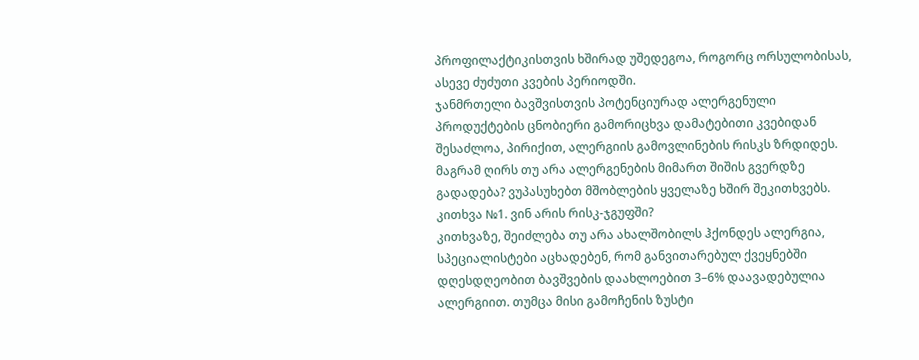პროფილაქტიკისთვის ხშირად უშედეგოა, როგორც ორსულობისას, ასევე ძუძუთი კვების პერიოდში.
ჯანმრთელი ბავშვისთვის პოტენციურად ალერგენული პროდუქტების ცნობიერი გამორიცხვა დამატებითი კვებიდან შესაძლოა, პირიქით, ალერგიის გამოვლინების რისკს ზრდიდეს. მაგრამ ღირს თუ არა ალერგენების მიმართ შიშის გვერდზე გადადება? ვუპასუხებთ მშობლების ყველაზე ხშირ შეკითხვებს.
კითხვა №1. ვინ არის რისკ-ჯგუფში?
კითხვაზე, შეიძლება თუ არა ახალშობილს ჰქონდეს ალერგია, სპეციალისტები აცხადებენ, რომ განვითარებულ ქვეყნებში დღესდღეობით ბავშვების დაახლოებით 3–6% დაავადებულია ალერგიით. თუმცა მისი გამოჩენის ზუსტი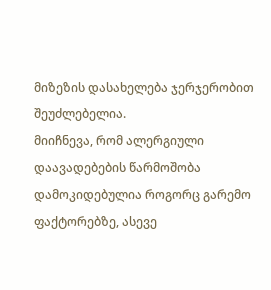მიზეზის დასახელება ჯერჯერობით შეუძლებელია.
მიიჩნევა, რომ ალერგიული დაავადებების წარმოშობა დამოკიდებულია როგორც გარემო ფაქტორებზე, ასევე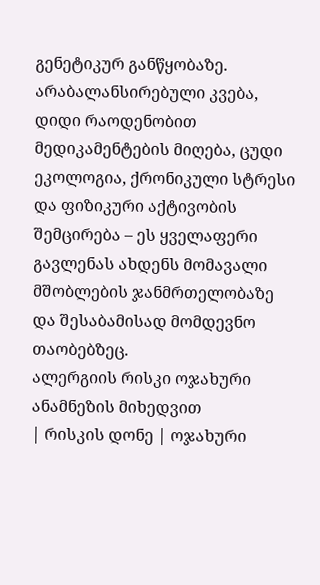გენეტიკურ განწყობაზე.
არაბალანსირებული კვება, დიდი რაოდენობით მედიკამენტების მიღება, ცუდი ეკოლოგია, ქრონიკული სტრესი და ფიზიკური აქტივობის შემცირება – ეს ყველაფერი გავლენას ახდენს მომავალი მშობლების ჯანმრთელობაზე და შესაბამისად მომდევნო თაობებზეც.
ალერგიის რისკი ოჯახური ანამნეზის მიხედვით
| რისკის დონე | ოჯახური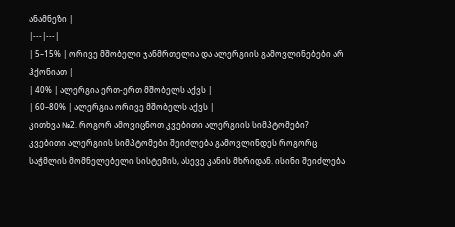ანამნეზი |
|---|---|
| 5–15% | ორივე მშობელი ჯანმრთელია და ალერგიის გამოვლინებები არ ჰქონიათ |
| 40% | ალერგია ერთ-ერთ მშობელს აქვს |
| 60–80% | ალერგია ორივე მშობელს აქვს |
კითხვა №2. როგორ ამოვიცნოთ კვებითი ალერგიის სიმპტომები?
კვებითი ალერგიის სიმპტომები შეიძლება გამოვლინდეს როგორც საჭმლის მომნელებელი სისტემის, ასევე კანის მხრიდან. ისინი შეიძლება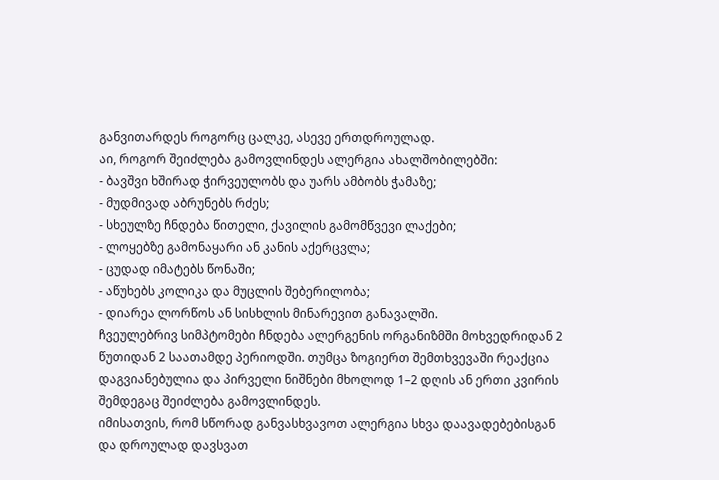განვითარდეს როგორც ცალკე, ასევე ერთდროულად.
აი, როგორ შეიძლება გამოვლინდეს ალერგია ახალშობილებში:
- ბავშვი ხშირად ჭირვეულობს და უარს ამბობს ჭამაზე;
- მუდმივად აბრუნებს რძეს;
- სხეულზე ჩნდება წითელი, ქავილის გამომწვევი ლაქები;
- ლოყებზე გამონაყარი ან კანის აქერცვლა;
- ცუდად იმატებს წონაში;
- აწუხებს კოლიკა და მუცლის შებერილობა;
- დიარეა ლორწოს ან სისხლის მინარევით განავალში.
ჩვეულებრივ სიმპტომები ჩნდება ალერგენის ორგანიზმში მოხვედრიდან 2 წუთიდან 2 საათამდე პერიოდში. თუმცა ზოგიერთ შემთხვევაში რეაქცია დაგვიანებულია და პირველი ნიშნები მხოლოდ 1–2 დღის ან ერთი კვირის შემდეგაც შეიძლება გამოვლინდეს.
იმისათვის, რომ სწორად განვასხვავოთ ალერგია სხვა დაავადებებისგან და დროულად დავსვათ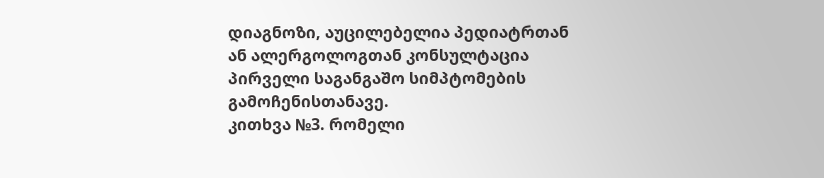დიაგნოზი, აუცილებელია პედიატრთან ან ალერგოლოგთან კონსულტაცია პირველი საგანგაშო სიმპტომების გამოჩენისთანავე.
კითხვა №3. რომელი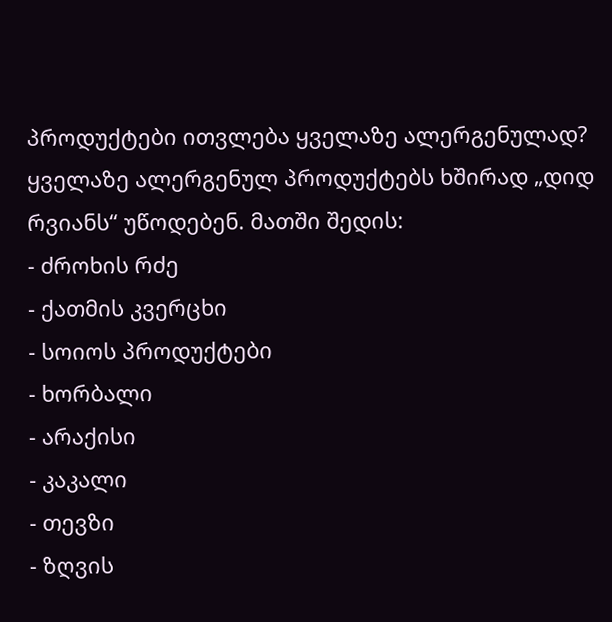პროდუქტები ითვლება ყველაზე ალერგენულად?
ყველაზე ალერგენულ პროდუქტებს ხშირად „დიდ რვიანს“ უწოდებენ. მათში შედის:
- ძროხის რძე
- ქათმის კვერცხი
- სოიოს პროდუქტები
- ხორბალი
- არაქისი
- კაკალი
- თევზი
- ზღვის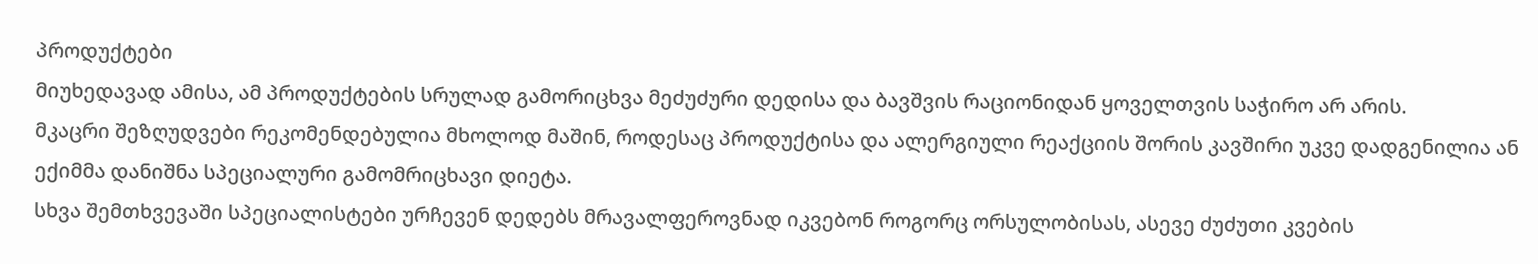პროდუქტები
მიუხედავად ამისა, ამ პროდუქტების სრულად გამორიცხვა მეძუძური დედისა და ბავშვის რაციონიდან ყოველთვის საჭირო არ არის.
მკაცრი შეზღუდვები რეკომენდებულია მხოლოდ მაშინ, როდესაც პროდუქტისა და ალერგიული რეაქციის შორის კავშირი უკვე დადგენილია ან ექიმმა დანიშნა სპეციალური გამომრიცხავი დიეტა.
სხვა შემთხვევაში სპეციალისტები ურჩევენ დედებს მრავალფეროვნად იკვებონ როგორც ორსულობისას, ასევე ძუძუთი კვების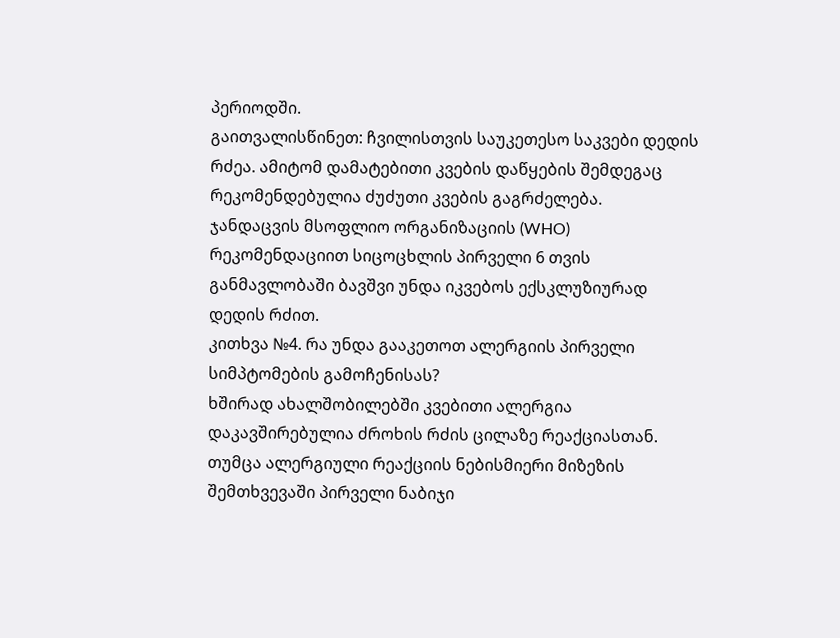პერიოდში.
გაითვალისწინეთ: ჩვილისთვის საუკეთესო საკვები დედის რძეა. ამიტომ დამატებითი კვების დაწყების შემდეგაც რეკომენდებულია ძუძუთი კვების გაგრძელება.
ჯანდაცვის მსოფლიო ორგანიზაციის (WHO) რეკომენდაციით სიცოცხლის პირველი 6 თვის განმავლობაში ბავშვი უნდა იკვებოს ექსკლუზიურად დედის რძით.
კითხვა №4. რა უნდა გააკეთოთ ალერგიის პირველი სიმპტომების გამოჩენისას?
ხშირად ახალშობილებში კვებითი ალერგია დაკავშირებულია ძროხის რძის ცილაზე რეაქციასთან. თუმცა ალერგიული რეაქციის ნებისმიერი მიზეზის შემთხვევაში პირველი ნაბიჯი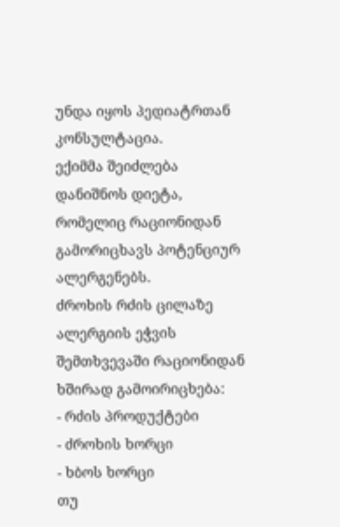უნდა იყოს პედიატრთან კონსულტაცია.
ექიმმა შეიძლება დანიშნოს დიეტა, რომელიც რაციონიდან გამორიცხავს პოტენციურ ალერგენებს.
ძროხის რძის ცილაზე ალერგიის ეჭვის შემთხვევაში რაციონიდან ხშირად გამოირიცხება:
- რძის პროდუქტები
- ძროხის ხორცი
- ხბოს ხორცი
თუ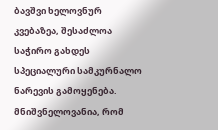ბავშვი ხელოვნურ კვებაზეა, შესაძლოა საჭირო გახდეს სპეციალური სამკურნალო ნარევის გამოყენება.
მნიშვნელოვანია, რომ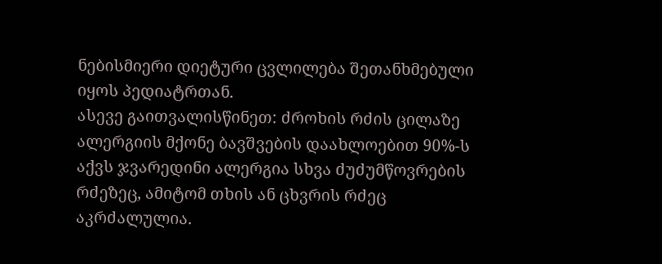ნებისმიერი დიეტური ცვლილება შეთანხმებული იყოს პედიატრთან.
ასევე გაითვალისწინეთ: ძროხის რძის ცილაზე ალერგიის მქონე ბავშვების დაახლოებით 90%-ს აქვს ჯვარედინი ალერგია სხვა ძუძუმწოვრების რძეზეც, ამიტომ თხის ან ცხვრის რძეც აკრძალულია.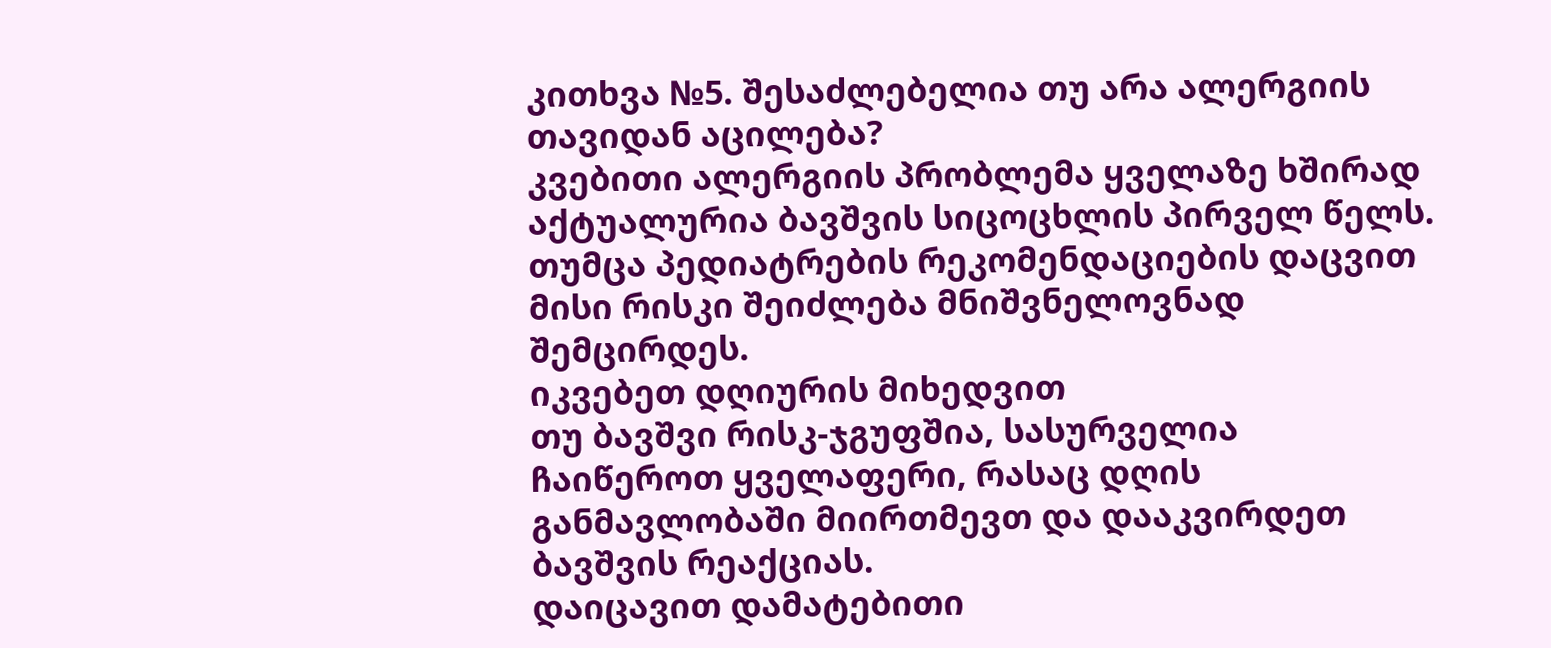კითხვა №5. შესაძლებელია თუ არა ალერგიის თავიდან აცილება?
კვებითი ალერგიის პრობლემა ყველაზე ხშირად აქტუალურია ბავშვის სიცოცხლის პირველ წელს. თუმცა პედიატრების რეკომენდაციების დაცვით მისი რისკი შეიძლება მნიშვნელოვნად შემცირდეს.
იკვებეთ დღიურის მიხედვით
თუ ბავშვი რისკ-ჯგუფშია, სასურველია ჩაიწეროთ ყველაფერი, რასაც დღის განმავლობაში მიირთმევთ და დააკვირდეთ ბავშვის რეაქციას.
დაიცავით დამატებითი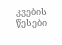კვების წესები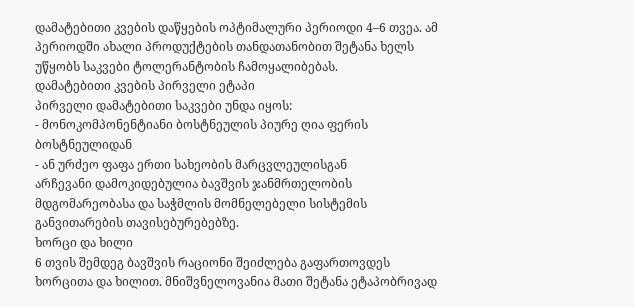დამატებითი კვების დაწყების ოპტიმალური პერიოდი 4–6 თვეა. ამ პერიოდში ახალი პროდუქტების თანდათანობით შეტანა ხელს უწყობს საკვები ტოლერანტობის ჩამოყალიბებას.
დამატებითი კვების პირველი ეტაპი
პირველი დამატებითი საკვები უნდა იყოს:
- მონოკომპონენტიანი ბოსტნეულის პიურე ღია ფერის ბოსტნეულიდან
- ან ურძეო ფაფა ერთი სახეობის მარცვლეულისგან
არჩევანი დამოკიდებულია ბავშვის ჯანმრთელობის მდგომარეობასა და საჭმლის მომნელებელი სისტემის განვითარების თავისებურებებზე.
ხორცი და ხილი
6 თვის შემდეგ ბავშვის რაციონი შეიძლება გაფართოვდეს ხორცითა და ხილით. მნიშვნელოვანია მათი შეტანა ეტაპობრივად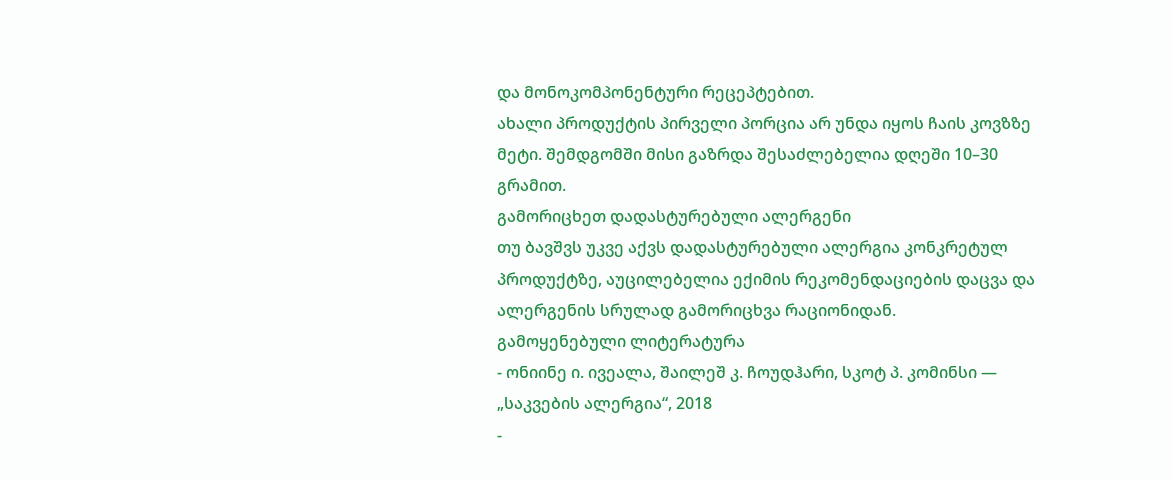და მონოკომპონენტური რეცეპტებით.
ახალი პროდუქტის პირველი პორცია არ უნდა იყოს ჩაის კოვზზე მეტი. შემდგომში მისი გაზრდა შესაძლებელია დღეში 10–30 გრამით.
გამორიცხეთ დადასტურებული ალერგენი
თუ ბავშვს უკვე აქვს დადასტურებული ალერგია კონკრეტულ პროდუქტზე, აუცილებელია ექიმის რეკომენდაციების დაცვა და ალერგენის სრულად გამორიცხვა რაციონიდან.
გამოყენებული ლიტერატურა
- ონიინე ი. ივეალა, შაილეშ კ. ჩოუდჰარი, სკოტ პ. კომინსი — „საკვების ალერგია“, 2018
-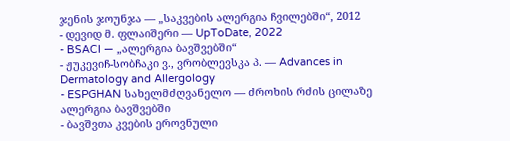ჯენის ჯოუნჯა — „საკვების ალერგია ჩვილებში“, 2012
- დევიდ მ. ფლაიშერი — UpToDate, 2022
- BSACI — „ალერგია ბავშვებში“
- ჟუკევიჩ-სობჩაკი ვ., ვრობლევსკა პ. — Advances in Dermatology and Allergology
- ESPGHAN სახელმძღვანელო — ძროხის რძის ცილაზე ალერგია ბავშვებში
- ბავშვთა კვების ეროვნული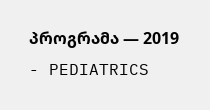პროგრამა — 2019
- PEDIATRICS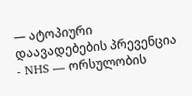— ატოპიური დაავადებების პრევენცია
- NHS — ორსულობის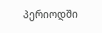პერიოდში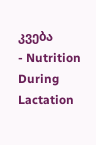კვება
- Nutrition During Lactation